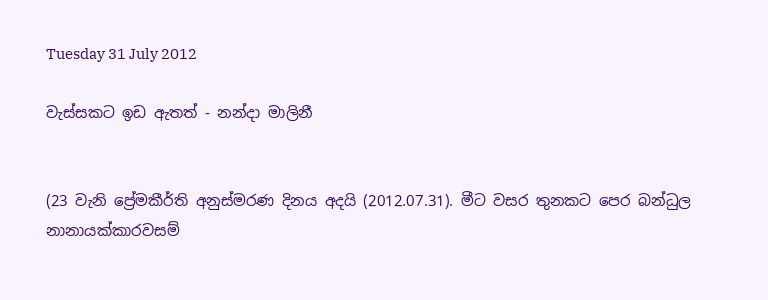Tuesday 31 July 2012

වැස්සකට ඉඩ ඇතත් - නන්දා මාලිනී


(23 වැනි ප්‍රේමකීර්ති අනුස්මරණ දිනය අදයි (2012.07.31). මීට වසර තුනකට පෙර බන්ධුල නානායක්කාරවසම්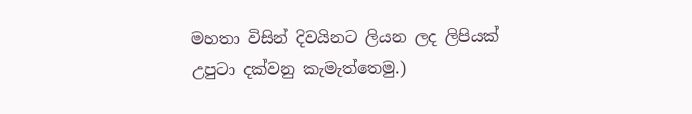මහතා විසින් දිවයිනට ලියන ලද ලිපියක් උපුටා දක්වනු කැමැත්තෙමු.)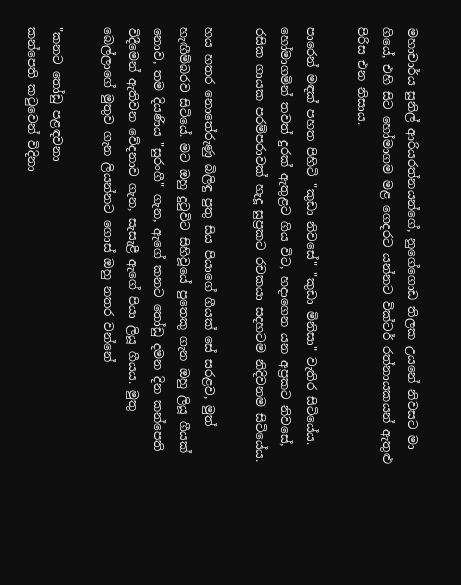මහාචාර්ය සුනිල් ආරියරත්නයන්ගේ, නුගේගොඩ තිලක උයනේ නිවසට මා ගියේ, එහි සිට හෝමාගම මළ ගෙදරට යන්නට වික්‌ටර් රත්නායකයන් ඇතුළු පිරිස එන නිසාය.

පාරෙන් මඳක්‌ පහත පිහිටි "කුඩා නිවසේ" "කුඩා මිනිසා" වැතිර සිටියේය. හෝමාගමින් තවත් දුරක්‌ ඇතුළට ගිය විට, හදාගෙන යන අප්‍රකට නිවසේ, රසික ගායක පරම්පරාවක්‌ හැදූ සුප්‍රකට රචකයා සදහටම නිදිවනම සිටියේය.

හය හතර නොතේරුණු බිලිඳු පුතු සිය පියාගේ ගීයක්‌ සේ සරළව, මුත් හැඟීම්බරව සිටියේ. මට ඔහු දුටුවිට සිහිවූයේ පුතෙකු ගැන ඔහු ලියූ ගීයක්‌ නොව, තම දියණිය "සුරංගී" ගැන, ඇගේ කනට තෝඩු දමන දින කන්පෙති විදීමෙන් ඇතිවන වේදනාව ගැන, සැසැළී ඇගේ පියා ලියූ ගීයය. මුතු බෙල්ලාගේ මුතුව ගැන ලියන්නට ගොස්‌ ඔහු නතර වන්නේ

"කනට තෝඩු පළඳවනා
කන්පෙති කටුවෙන් විදිනා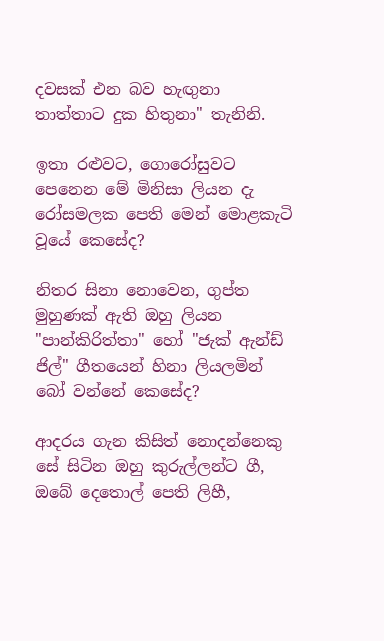දවසක්‌ එන බව හැඟුනා
තාත්තාට දුක හිතුනා" තැනිනි.

ඉතා රළුවට, ගොරෝසුවට පෙනෙන මේ මිනිසා ලියන දැ රෝසමලක පෙති මෙන් මොළකැටි වූයේ කෙසේද?

නිතර සිනා නොවෙන, ගුප්ත මුහුණක්‌ ඇති ඔහු ලියන "පාන්කිරිත්තා" හෝ "ජැක්‌ ඇන්ඩ් ජිල්" ගීතයෙන් හිනා ලියලමින් බෝ වන්නේ කෙසේද?

ආදරය ගැන කිසිත් නොදන්නෙකු සේ සිටින ඔහු කුරුල්ලන්ට ගී, ඔබේ දෙතොල් පෙති ලිහී,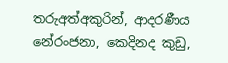තරුඅත්අකුරින්, ආදරණීය නේරංජනා, කෙදිනද කුඩු,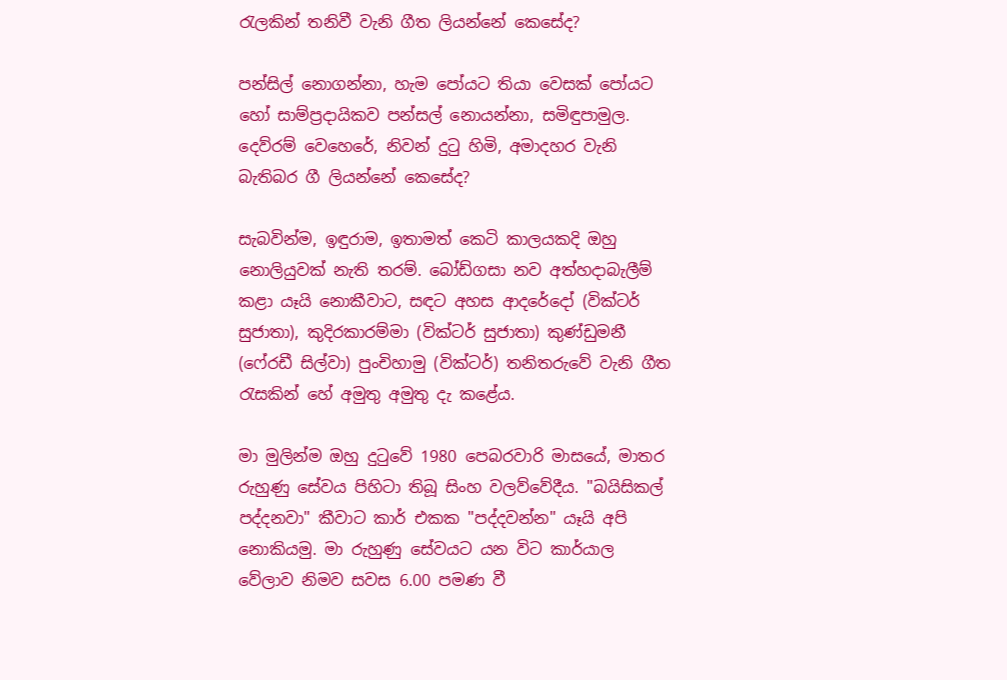රැලකින් තනිවී වැනි ගීත ලියන්නේ කෙසේද?

පන්සිල් නොගන්නා, හැම පෝයට තියා වෙසක්‌ පෝයට හෝ සාම්ප්‍රදායිකව පන්සල් නොයන්නා, සමිඳුපාමුල. දෙව්රම් වෙහෙරේ, නිවන් දුටු හිමි, අමාදහර වැනි බැතිබර ගී ලියන්නේ කෙසේද?

සැබවින්ම, ඉඳුරාම, ඉතාමත් කෙටි කාලයකදි ඔහු නොලියුවක්‌ නැති තරම්. බෝඩ්ගසා නව අත්හදාබැලීම් කළා යෑයි නොකීවාට, සඳට අහස ආදරේදෝ (වික්‌ටර් සුජාතා), කුදිරකාරම්මා (වික්‌ටර් සුජාතා) කුණ්‌ඩුමනී (ෆේ‍රඩී සිල්වා) පුංචිහාමු (වික්‌ටර්) තනිතරුවේ වැනි ගීත රැසකින් හේ අමුතු අමුතු දැ කළේය.

මා මුලින්ම ඔහු දුටුවේ 1980 පෙබරවාරි මාසයේ, මාතර රුහුණු සේවය පිහිටා තිබූ සිංහ වලව්වේදීය. "බයිසිකල් පද්දනවා" කීවාට කාර් එකක "පද්දවන්න" යෑයි අපි නොකියමු. මා රුහුණු සේවයට යන විට කාර්යාල වේලාව නිමව සවස 6.00 පමණ වී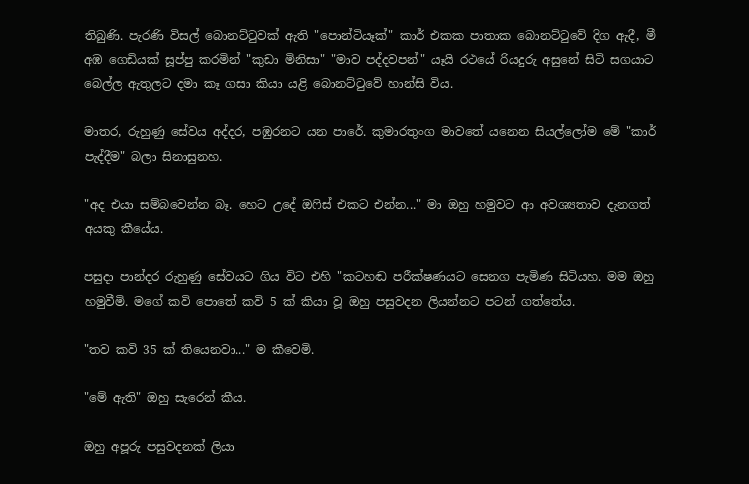තිබුණි. පැරණි විසල් බොනට්‌ටුවක්‌ ඇති "පොන්ටියෑක්‌" කාර් එකක පාතාක බොනට්‌ටුවේ දිග ඇදී, මී අඹ ගෙඩියක්‌ සූප්පු කරමින් "කුඩා මිනිසා" "මාව පද්දවපන්" යෑයි රථයේ රියදුරු අසුනේ සිටි සගයාට බෙල්ල ඇතුලට දමා කෑ ගසා කියා යළි බොනට්‌ටුවේ හාන්සි විය.

මාතර, රුහුණු සේවය අද්දර, පඹුරනට යන පාරේ. කුමාරතුංග මාවතේ යනෙන සියල්ලෝම මේ "කාර් පැද්දීම" බලා සිනාසුනහ.

"අද එයා සම්බවෙන්න බෑ. හෙට උදේ ඔෆිස්‌ එකට එන්න..." මා ඔහු හමුවට ආ අවශ්‍යතාව දැනගත් අයකු කීයේය.

පසුදා පාන්දර රුහුණු සේවයට ගිය විට එහි "කටහඬ පරීක්‌ෂණයට සෙනග පැමිණ සිටියහ. මම ඔහු හමුවීමි. මගේ කවි පොතේ කවි 5 ක්‌ කියා වූ ඔහු පසුවදන ලියන්නට පටන් ගත්තේය.

"තව කවි 35 ක්‌ තියෙනවා..." ම කීවෙමි.

"මේ ඇති" ඔහු සැරෙන් කීය.

ඔහු අපූරු පසුවදනක්‌ ලියා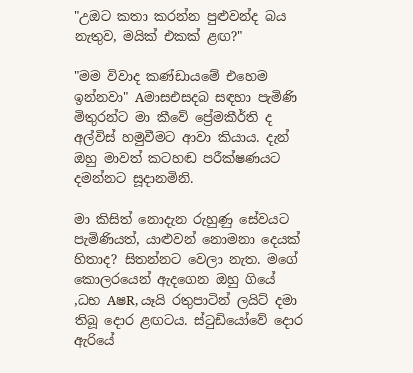"උඔට කතා කරන්න පුළුවන්ද බය නැතුව, මයික්‌ එකක්‌ ළඟ?"

"මම විවාද කණ්‌ඩායමේ එහෙම ඉන්නවා" Aමාසඑසදබ සඳහා පැමිණි මිතුරන්ට මා කීවේ ප්‍රේමකීර්ති ද අල්විස්‌ හමුවීමට ආවා කියාය. දැන් ඔහු මාවත් කටහඬ පරීක්‌ෂණයට දමන්නට සූදානමිනි.

මා කිසිත් නොදැන රුහුණු සේවයට පැමිණියත්, යාළුවන් නොමනා දෙයක්‌ හිතාද? සිතන්නට වෙලා නැත. මගේ කොලරයෙන් ඇදගෙන ඔහු ගියේ ,ධභ AෂR, යෑයි රතුපාටින් ලයිට්‌ දමා තිබූ දොර ළඟටය. ස්‌ටුඩියෝවේ දොර ඇරියේ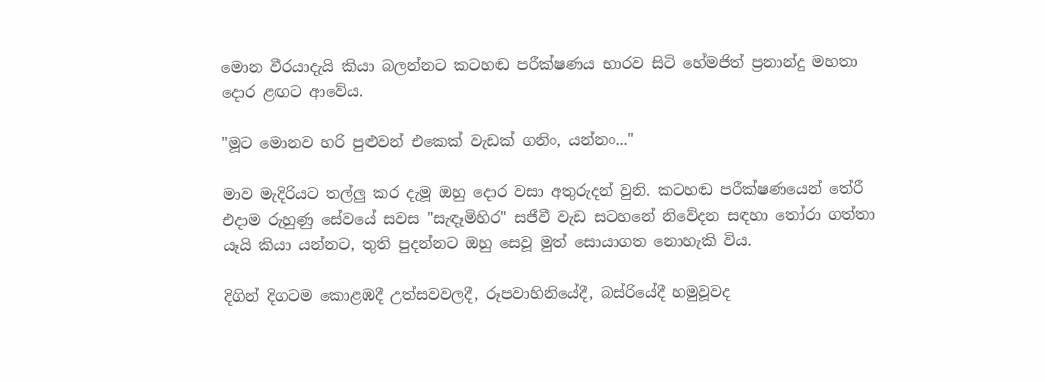මොන වීරයාදැයි කියා බලන්නට කටහඬ පරීක්‌ෂණය භාරව සිටි හේමජිත් ප්‍රනාන්දු මහතා දොර ළඟට ආවේය.

"මූට මොනව හරි පුළුවන් එකෙක්‌ වැඩක්‌ ගනිං, යන්නං..."

මාව මැදිරියට තල්ලු කර දැමූ ඔහු දොර වසා අතුරුදන් වුනි. කටහඬ පරීක්‌ෂණයෙන් තේරී එදාම රුහුණු සේවයේ සවස "සැඳෑමිහිර" සජීවී වැඩ සටහනේ නිවේදන සඳහා තෝරා ගත්තා යෑයි කියා යන්නට, තුති පුදන්නට ඔහු සෙවූ මුත් සොයාගත නොහැකි විය.

දිගින් දිගටම කොළඹදී උත්සවවලදී, රූපවාහිනියේදී, බස්‌රියේදී හමුවූවද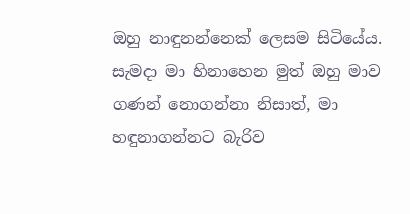ඔහු නාඳුනන්නෙක්‌ ලෙසම සිටියේය. සැමදා මා හිනාහෙන මුත් ඔහු මාව ගණන් නොගන්නා නිසාත්, මා හඳුනාගන්නට බැරිව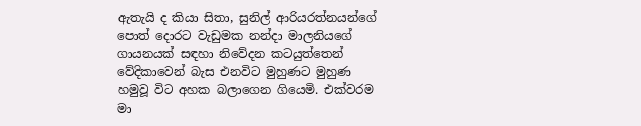ඇතැයි ද කියා සිතා, සුනිල් ආරියරත්නයන්ගේ පොත් දොරට වැඩුමක නන්දා මාලනියගේ ගායනයක්‌ සඳහා නිවේදන කටයුත්තෙන් වේදිකාවෙන් බැස එනවිට මුහුණට මුහුණ හමුවූ විට අහක බලාගෙන ගියෙමි. එක්‌වරම මා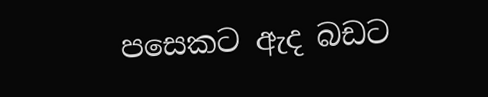පසෙකට ඇද බඩට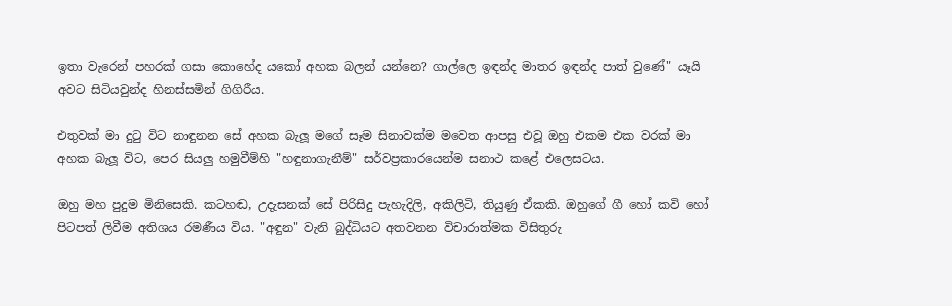ඉතා වැරෙන් පහරක්‌ ගසා කොහේද යකෝ අහක බලන් යන්නෙ? ගාල්ලෙ ඉඳන්ද මාතර ඉඳන්ද පාත් වුණේ" යෑයි අවට සිටියවුන්ද හිනස්‌සමින් ගිගිරීය.

එතුවක්‌ මා දුටු විට නාඳුනන සේ අහක බැලූ මගේ සෑම සිනාවක්‌ම මවෙත ආපසු එවූ ඔහු එකම එක වරක්‌ මා අහක බැලූ විට, පෙර සියලු හමුවීම්හි "හඳුනාගැනීම්" සර්වප්‍රකාරයෙන්ම සනාථ කළේ එලෙසටය.

ඔහු මහ පුදුම මිනිසෙකි. කටහඬ, උදැසනක්‌ සේ පිරිසිදු පැහැදිලි, අකිලිටි, තියුණු ඒකකි. ඔහුගේ ගී හෝ කවි හෝ පිටපත් ලිවීම අතිශය රමණීය විය. "අඳුන" වැනි බුද්ධියට අතවනන විචාරාත්මක විසිතුරු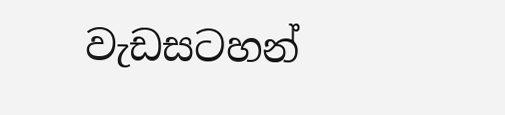වැඩසටහන්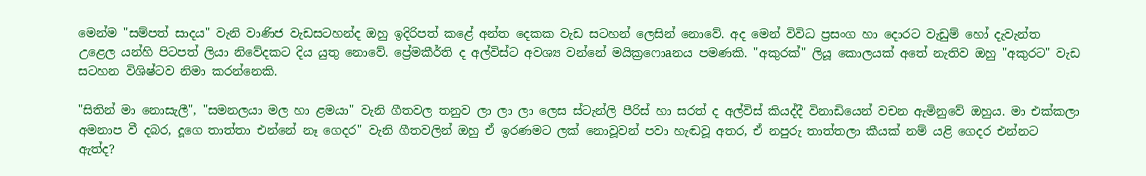මෙන්ම "සම්පත් සාදය" වැනි වාණිජ වැඩසටහන්ද ඔහු ඉදිරිපත් කළේ අන්ත දෙකක වැඩ සටහන් ලෙසින් නොවේ. අද මෙන් විවිධ ප්‍රසංග හා දොරට වැඩුම් හෝ දැවැන්ත උළෙල යන්හි පිටපත් ලියා නිවේදකට දිය යුතු නොවේ. ප්‍රේමකීර්ති ද අල්විස්‌ට අවශ්‍ය වන්නේ මයික්‍රෆොaනය පමණකි. "අකුරක්‌" ලියූ කොලයක්‌ අතේ නැතිව ඔහු "අකුරට" වැඩ සටහන විශිෂ්ටව නිමා කරන්නෙකි.

"සිතින් මා නොසැලී", "සමනලයා මල හා ළමයා" වැනි ගීතවල තනුව ලා ලා ලා ලෙස ස්‌ටැන්ලි පීරිස්‌ හා සරත් ද අල්විස්‌ කියද්දී විනාඩියෙන් වචන ඇමිනුවේ ඔහුය. මා එක්‌කලා අමනාප වී දබර, දූගෙ තාත්තා එන්නේ නෑ ගෙදර" වැනි ගීතවලින් ඔහු ඒ ඉරණමට ලක්‌ නොවූවන් පවා හැඬවූ අතර, ඒ නපුරු තාත්තලා කීයක්‌ නම් යළි ගෙදර එන්නට ඇත්ද?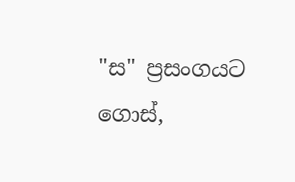"ස" ප්‍රසංගයට ගොස්‌,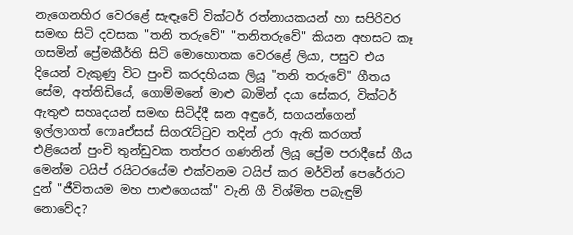නැගෙනහිර වෙරළේ සැඳෑවේ වික්‌ටර් රත්නායකයන් හා සපිරිවර සමඟ සිටි දවසක "තනි තරුවේ" "තනිතරුවේ" කියන අහසට කෑ ගසමින් ප්‍රේමකීර්ති සිටි මොහොතක වෙරළේ ලියා, පසුව එය දියෙන් වැකුණු විට පුංචි කරදහියක ලියූ "තනි තරුවේ" ගීතය සේම, අත්තිඩියේ, ගොම්මනේ මාළු බාමින් දයා සේකර, වික්‌ටර් ඇතුළු සහෘදයන් සමඟ සිටිද්දී ඝන අඳුරේ, සගයන්ගෙන් ඉල්ලාගත් ෆොaඒසස්‌ සිගරැට්‌ටුව තදින් උරා ඇති කරගත් එළියෙන් පුංචි තුන්ඩුවක තත්පර ගණනින් ලියූ ප්‍රේම පරාදීසේ ගීය මෙන්ම ටයිප් රයිටරයේම එක්‌වනම ටයිප් කර මර්වින් පෙරේරාට දුන් "ජීවිතයම මහ පාළුගෙයක්‌" වැනි ගී විශ්මිත පබැඳුම් නොවේද?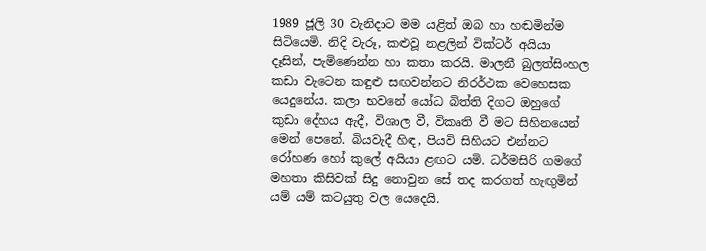1989 ජූලි 30 වැනිදාට මම යළිත් ඔබ හා හඬමින්ම සිටියෙමි. නිදි වැරූ, කළුවූ නළලින් වික්‌ටර් අයියා දෑසින්, පැමිණෙන්න හා කතා කරයි. මාලනී බුලත්සිංහල කඩා වැටෙන කඳුළු සඟවන්නට නිරර්ථක වෙහෙසක යෙදුනේය. කලා භවනේ යෝධ බිත්ති දිගට ඔහුගේ කුඩා දේහය ඇදී, විශාල වී, විකෘති වී මට සිහිනයෙන් මෙන් පෙනේ. බියවැදී හිඳ, පියවි සිහියට එන්නට රෝහණ හෝ කුලේ අයියා ළඟට යමි. ධර්මසිරි ගමගේ මහතා කිසිවක්‌ සිදු නොවුන සේ තද කරගත් හැඟුමින් යම් යම් කටයුතු වල යෙදෙයි.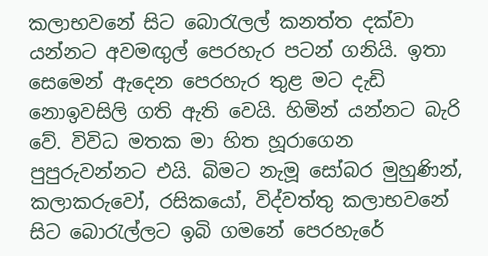කලාභවනේ සිට බොරැලල් කනත්ත දක්‌වා යන්නට අවමඟුල් පෙරහැර පටන් ගනියි. ඉතා සෙමෙන් ඇදෙන පෙරහැර තුළ මට දැඩි නොඉවසිලි ගති ඇති වෙයි. හිමින් යන්නට බැරි වේ. විවිධ මතක මා හිත හූරාගෙන පුපුරුවන්නට එයි. බිමට නැමූ සෝබර මුහුණින්, කලාකරුවෝ, රසිකයෝ, විද්වත්තු කලාභවනේ සිට බොරැල්ලට ඉබි ගමනේ පෙරහැරේ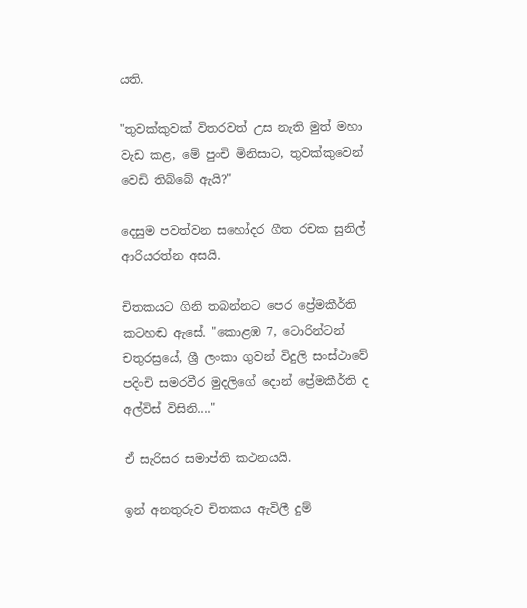යති.

"තුවක්‌කුවක්‌ විතරවත් උස නැති මුත් මහා වැඩ කළ, මේ පුංචි මිනිසාට, තුවක්‌කුවෙන් වෙඩි තිබ්බේ ඇයි?"

දෙසුම පවත්වන සහෝදර ගීත රචක සුනිල් ආරියරත්න අසයි.

චිතකයට ගිනි තබන්නට පෙර ප්‍රේමකීර්ති කටහඬ ඇසේ. "කොළඹ 7, ටොරින්ටන් චතුරස්‍රයේ, ශ්‍රී ලංකා ගුවන් විදුලි සංස්‌ථාවේ පදිංචි සමරවීර මුදලිගේ දොන් ප්‍රේමකීර්ති ද අල්විස්‌ විසිනි...."

ඒ සැරිසර සමාප්ති කථනයයි.

ඉන් අනතුරුව චිතකය ඇවිලී දුම්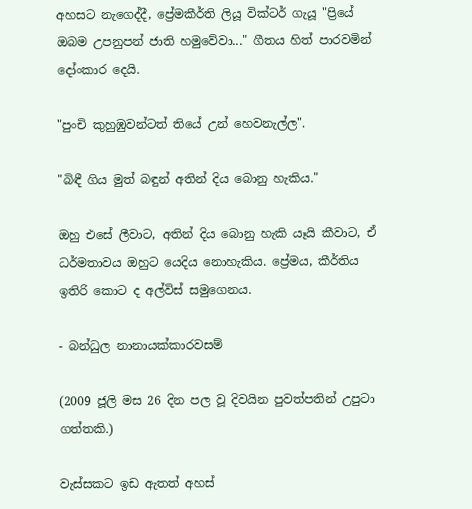අහසට නැගෙද්දී, ප්‍රේමකීර්ති ලියූ වික්‌ටර් ගැයූ "ප්‍රියේ ඔබම උපනුපන් ජාති හමුවේවා..." ගීතය හිත් පාරවමින් දෝංකාර දෙයි.

"පුංචි කුහුඹුවන්ටත් තියේ උන් හෙවනැල්ල".

"බිඳී ගිය මුත් බඳුන් අතින් දිය බොනු හැකිය."

ඔහු එසේ ලීවාට, අතින් දිය බොනු හැකි යෑයි කීවාට, ඒ ධර්මතාවය ඔහුට යෙදිය නොහැකිය. ප්‍රේමය, කීර්තිය ඉතිරි කොට ද අල්විස්‌ සමුගෙනය.

- බන්ධුල නානායක්‌කාරවසම්

(2009 ජූලි මස 26 දින පල වූ දිවයින පුවත්පතින් උපුටා ගත්තකි.)

වැස්සකට ඉඩ ඇතත් අහස්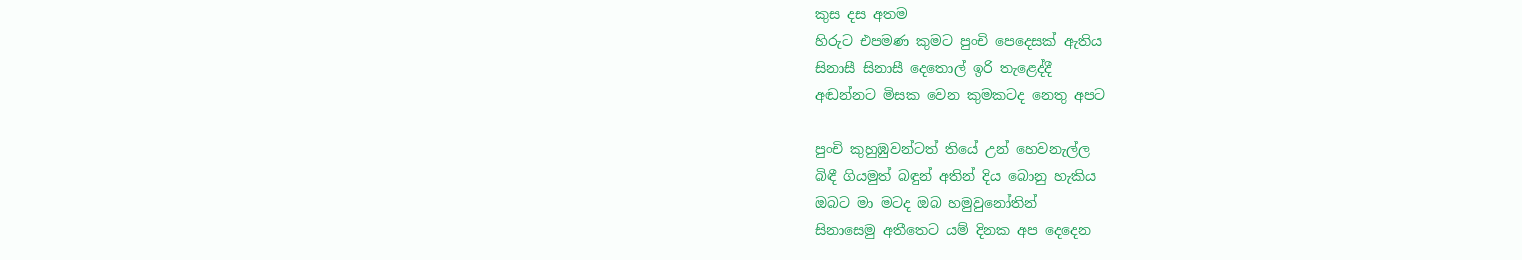කුස දස අතම
හිරුට එපමණ කුමට පුංචි පෙදෙසක් ඇතිය
සිනාසී සිනාසී දෙතොල් ඉරි තැළෙද්දී
අඬන්නට මිසක වෙන කුමකටද නෙතු අපට

පුංචි කුහුඹුවන්ටත් තියේ උන් හෙවනැල්ල
බිඳී ගියමුත් බඳුන් අතින් දිය බොනු හැකිය
ඔබට මා මටද ඔබ හමුවුනෝතින්
සිනාසෙමු අතීතෙට යම් දිනක අප දෙදෙන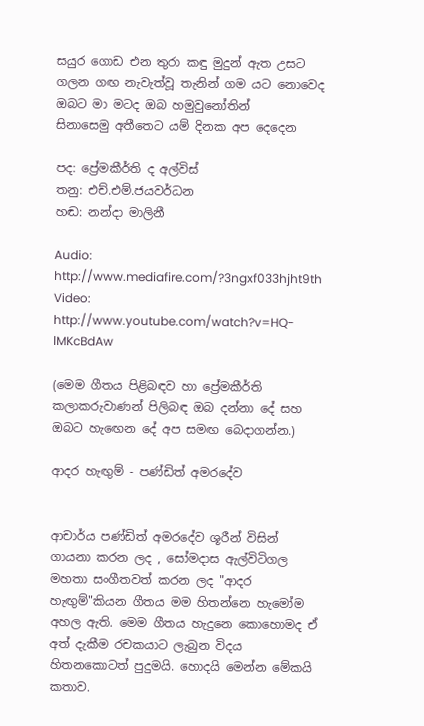සයුර ගොඩ එන තුරා කඳු මුදුන් ඇත උසට
ගලන ගඟ නැවැත්වූ තැනින් ගම යට නොවෙද
ඔබට මා මටද ඔබ හමුවුනෝතින්
සිනාසෙමු අතීතෙට යම් දිනක අප දෙදෙන

පද: ප්‍රේමකීර්ති ද අල්විස්
තනු: එච්.එම්.ජයවර්ධන
හඬ: නන්දා මාලිනී

Audio: http://www.mediafire.com/?3ngxf033hjht9th
Video: http://www.youtube.com/watch?v=HQ-lMKcBdAw

(මෙම ගීතය පිළිබඳව හා ප්‍රේමකීර්ති කලාකරුවාණන් පිලිබඳ ඔබ දන්නා දේ සහ ඔබට හැඟෙන දේ අප සමඟ බෙදාගන්න.)

ආදර හැඟුම් - පණ්ඩිත් අමරදේව


ආචාර්ය පණ්ඩිත් අමරදේව ශූරීන් විසින් ගායනා කරන ලද , සෝමදාස ඇල්විටිගල මහතා සංගීතවත් කරන ලද "ආදර හැඟුම්"කියන ගීතය මම හිතන්නෙ හැමෝම අහල ඇති. මෙම ගීතය හැදුනෙ කොහොමද ඒ අත් දැකීම රචකයාට ලැබුන විදය හිතනකොටත් පුදුමයි. හොදයි මෙන්න මේකයි කතාව.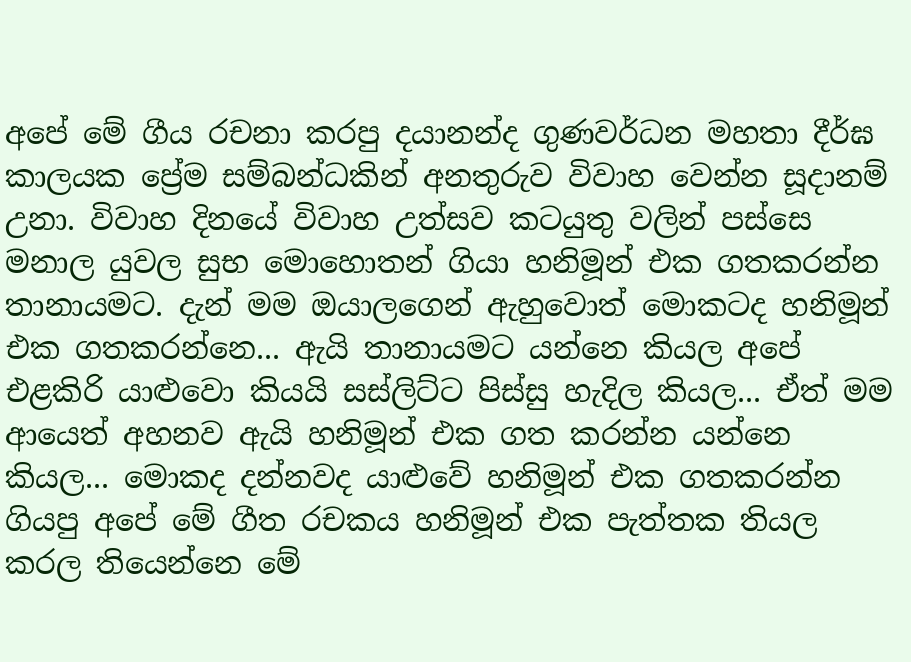අපේ මේ ගීය රචනා කරපු දයානන්ද ගුණවර්ධන මහතා දීර්ඝ කාලයක ප්‍රේම සම්බන්ධකින් අනතුරුව විවාහ වෙන්න සූදානම් උනා. විවාහ දිනයේ විවාහ උත්සව කටයුතු වලින් පස්සෙ මනාල යුවල සුභ මොහොතන් ගියා හනිමූන් එක ගතකරන්න තානායමට. දැන් මම ඔයාලගෙන් ඇහුවොත් මොකටද හනිමූන් එක ගතකරන්නෙ... ඇයි තානායමට යන්නෙ කියල අපේ එළකිරි යාළුවො කියයි සස්ලිට්ට පිස්සු හැදිල කියල... ඒත් මම ආයෙත් අහනව ඇයි හනිමූන් එක ගත කරන්න යන්නෙ කියල... මොකද දන්නවද යාළුවේ හනිමූන් එක ගතකරන්න ගියපු අපේ මේ ගීත රචකය හනිමූන් එක පැත්තක තියල කරල තියෙන්නෙ මේ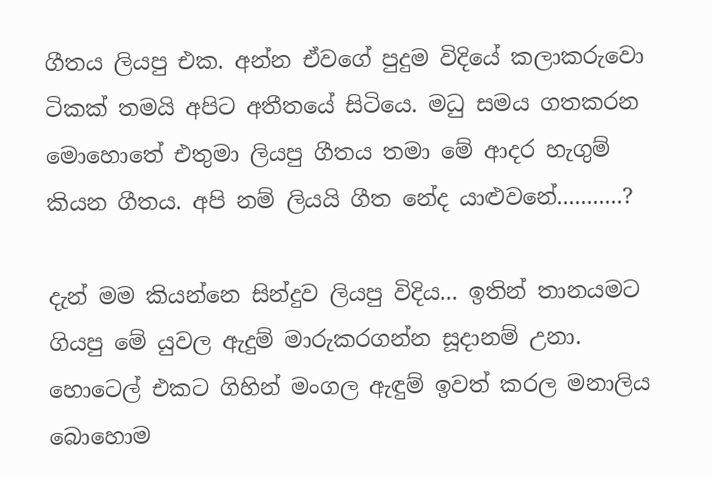ගීතය ලියපු එක. අන්න ඒවගේ පුදුම විදියේ කලාකරුවො ටිකක් තමයි අපිට අතීතයේ සිටියෙ. මධු සමය ගතකරන මොහොතේ එතුමා ලියපු ගීතය තමා මේ ආදර හැගුම් කියන ගීතය. අපි නම් ලියයි ගීත නේද යාළුවනේ...........?

දැන් මම කියන්නෙ සින්දුව ලියපු විදිය... ඉතින් තානයමට ගියපු මේ යුවල ඇදුම් මාරුකරගන්න සූදානම් උනා. හොටෙල් එකට ගිහින් මංගල ඇඳුම් ඉවත් කරල මනාලිය බොහොම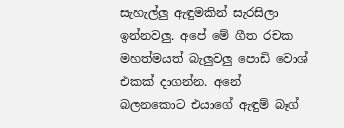සැහැල්ලු ඇඳුමකින් සැරසිලා ඉන්නවලු. අපේ මේ ගීත රචක මහත්මයත් බැලුවලු පොඩි වොශ් එකක් දාගන්න. අනේ බලනකොට එයාගේ ඇඳුම් බෑග්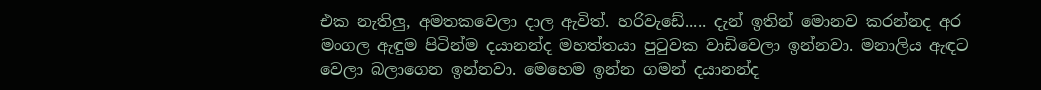එක නැතිලු, අමතකවෙලා දාල ඇවිත්. හරිවැඩේ..... දැන් ඉතින් මොනව කරන්නද අර මංගල ඇඳුම පිටින්ම දයානන්ද මහත්තයා පු‍ටුවක වාඩිවෙලා ඉන්නවා. මනාලිය ඇඳට වෙලා බලාගෙන ඉන්නවා. මෙහෙම ඉන්න ගමන් දයානන්ද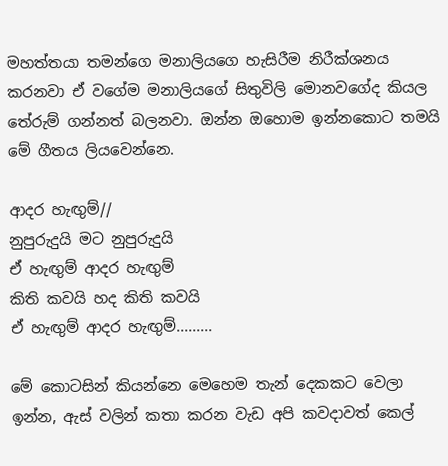මහත්තයා තමන්ගෙ මනාලියගෙ හැසිරීම නිරීක්ශනය කරනවා ඒ වගේම මනාලියගේ සිතුවිලි මොනවගේද කියල තේරුම් ගන්නත් බලනවා. ඔන්න ඔහොම ඉන්නකොට තමයි මේ ගීතය ලියවෙන්නෙ.

ආදර හැඟුම්//
නුපුරුදුයි මට නුපුරුදුයි
ඒ හැඟුම් ආදර හැඟුම්
කිති කවයි හද කිති කවයි
ඒ හැඟුම් ආදර හැඟුම්.........

මේ කොටසින් කියන්නෙ මෙහෙම තැන් දෙකකට වෙලා ඉන්න, ඇස් වලින් කතා කරන වැඩ අපි කවදාවත් කෙල්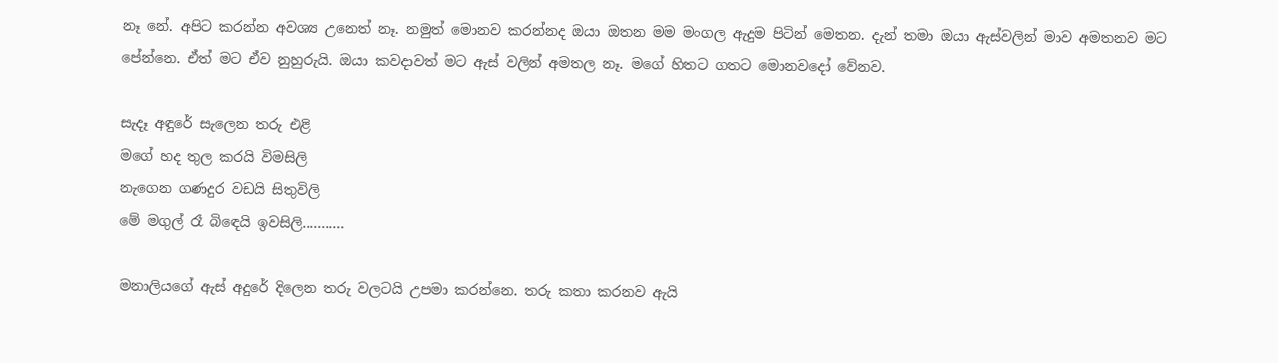නෑ නේ. අපිට කරන්න අවශ්‍ය උනෙත් නෑ. නමුත් මොනව කරන්නද ඔයා ඔතන මම මංගල ඇදුම පිටින් මෙතන. දැන් තමා ඔයා ඇස්වලින් මාව අමතනව මට පේන්නෙ. ඒත් මට ඒව නුහුරුයි. ඔයා කවදාවත් මට ඇස් වලින් අමතල නෑ. මගේ හිතට ගතට මොනවදෝ වේනව.

සැදෑ අඳුරේ සැලෙන තරු එළි
මගේ හද තුල කරයි විමසිලි
නැගෙන ගණදුර වඩයි සිතුවිලි
මේ මගුල් රෑ බි‍ඳෙයි ඉවසිලි...........

මනාලියගේ ඇස් අදුරේ දිලෙන තරු වලටයි උපමා කරන්නෙ. තරු කතා කරනව ඇයි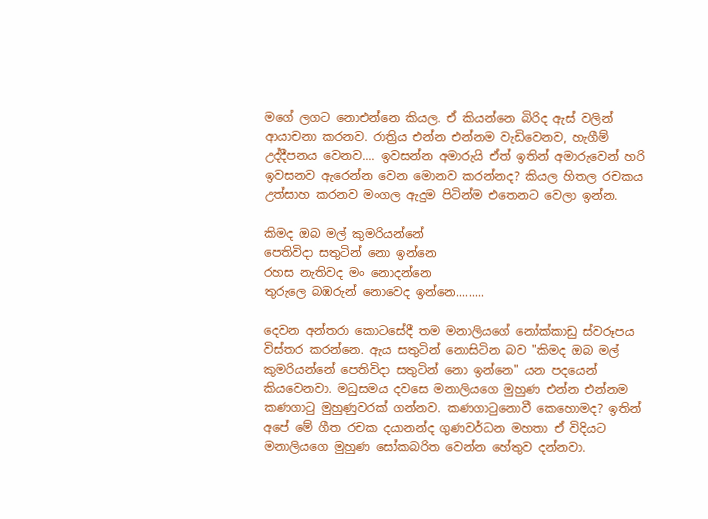මගේ ලගට නොඑන්නෙ කියල. ඒ කියන්නෙ බිරිද ඇස් වලින් ආයාචනා කරනව. රාත්‍රිය එන්න එන්නම වැඩිවෙනව, හැගීම් උද්දීපනය වෙනව.... ඉවසන්න අමාරුයි ඒත් ඉතින් අමාරුවෙන් හරි ඉවසනව ඇරෙන්න වෙන මොනව කරන්නද? කියල හිතල රචකය උත්සාහ කරනව මංගල ඇදුම පිටින්ම එතෙනට වෙලා ඉන්න.

කිමද ඔබ මල් කුමරියන්නේ
පෙතිවිදා සතුටින් නො ඉන්නෙ
රහස නැතිවද මං නොදන්නෙ
තුරුලෙ බඹරුන් නොවෙද ඉන්නෙ.........

දෙවන අන්තරා කොටසේදී තම මනාලියගේ නෝක්කාඩු ස්වරූපය විස්තර කරන්නෙ. ඇය සතුටින් නොසිටින බව "කිමද ඔබ මල් කුමරියන්නේ පෙතිවිදා සතුටින් නො ඉන්නෙ" යන පදයෙන් කියවෙනවා. මධුසමය දවසෙ මනාලියගෙ මුහුණ එන්න එන්නම කණගාටු මුහුණුවරක් ගන්නව. කණගාටුනොවී කෙහොමද? ඉතින් අපේ මේ ගීත රචක දයානන්ද ගුණවර්ධන මහතා ඒ විදියට මනාලියගෙ මුහුණ සෝකබරිත වෙන්න හේතුව දන්නවා.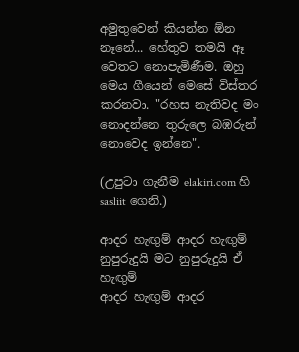අමුතුවෙන් කියන්න ඕන නෑනේ... හේතුව තමයි ඈ වෙතට නොපැමිණීම. ඔහු මෙය ගීයෙන් මෙසේ විස්තර කරනවා. "රහස නැතිවද මං නොදන්නෙ තුරුලෙ බඹරුන් නොවෙද ඉන්නෙ".

(උපුටා ගැනීම elakiri.com හි sasliit ගෙනි.)

ආදර හැඟුම් ආදර හැඟුම්
නුපුරුදුයි මට නුපුරුදුයි ඒ හැඟුම්
ආදර හැඟුම් ආදර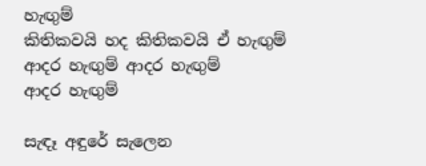හැඟුම්
කිතිකවයි හද කිතිකවයි ඒ හැඟුම්
ආදර හැඟුම් ආදර හැඟුම්
ආදර හැඟුම්

සැඳෑ අඳුරේ සැලෙන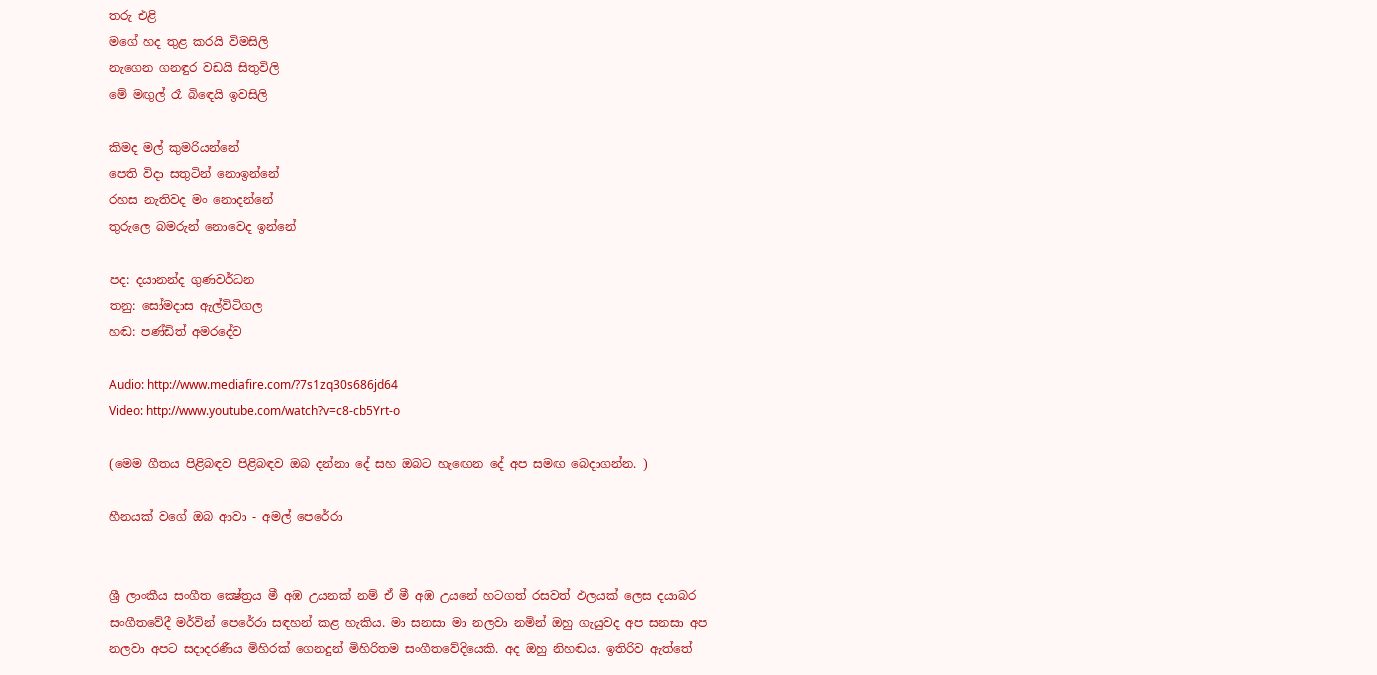තරු එළි
මගේ හද තුළ කරයි විමසිලි
නැගෙන ගනඳුර වඩයි සිතුවිලි
මේ මඟුල් රෑ බිඳෙයි ඉවසිලි

කිමද මල් කුමරියන්නේ
පෙති විදා සතුටින් නොඉන්නේ
රහස නැතිවද මං නොදන්නේ
තුරුලෙ බමරුන් නොවෙද ඉන්නේ

පද: දයානන්ද ගුණවර්ධන
තනු: සෝමදාස ඇල්විටිගල
හඬ: පණ්ඩිත් අමරදේව

Audio: http://www.mediafire.com/?7s1zq30s686jd64
Video: http://www.youtube.com/watch?v=c8-cb5Yrt-o

(මෙම ගීතය පිළිබඳව පිළිබඳව ඔබ දන්නා දේ සහ ඔබට හැඟෙන දේ අප සමඟ බෙදාගන්න. )

හීනයක් වගේ ඔබ ආවා - අමල් පෙරේරා


ශ්‍රී ලාංකීය සංගීත ක්‍ෂේත්‍රය මී අඹ උයනක්‌ නම් ඒ මී අඹ උයනේ හටගත් රසවත් ඵලයක්‌ ලෙස දයාබර සංගීතවේදී මර්වින් පෙරේරා සඳහන් කළ හැකිය. මා සනසා මා නලවා නමින් ඔහු ගැයුවද අප සනසා අප නලවා අපට සදාදරණීය මිහිරක්‌ ගෙනදුන් මිහිරිතම සංගීතවේදියෙකි. අද ඔහු නිහඬය. ඉතිරිව ඇත්තේ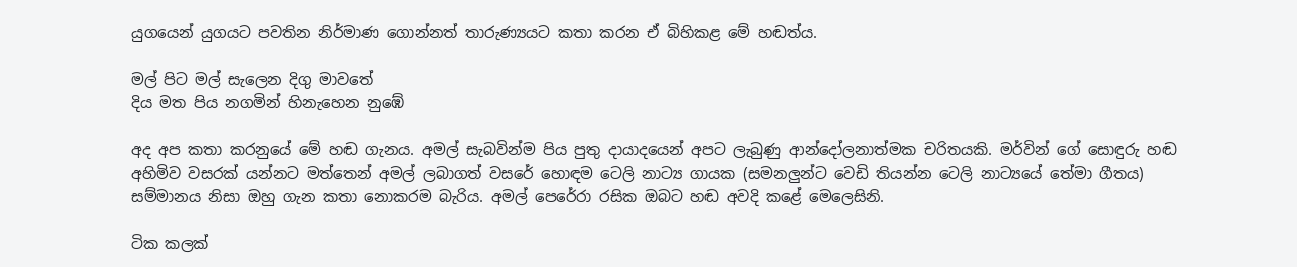යුගයෙන් යුගයට පවතින නිර්මාණ ගොන්නත් තාරුණ්‍යයට කතා කරන ඒ බිහිකළ මේ හඬත්ය.

මල් පිට මල් සැලෙන දිගු මාවතේ
දිය මත පිය නගමින් හිනැහෙන නුඹේ

අද අප කතා කරනුයේ මේ හඬ ගැනය. අමල් සැබවින්ම පිය පුතු දායාදයෙන් අපට ලැබුණු ආන්දෝලනාත්මක චරිතයකි. මර්වින් ගේ සොඳුරු හඬ අහිමිව වසරක්‌ යන්නට මත්තෙන් අමල් ලබාගත් වසරේ හොඳම ටෙලි නාට්‍ය ගායක (සමනලුන්ට වෙඩි තියන්න ටෙලි නාට්‍යයේ තේමා ගීතය) සම්මානය නිසා ඔහු ගැන කතා නොකරම බැරිය. අමල් පෙරේරා රසික ඔබට හඬ අවදි කළේ මෙලෙසිනි.

ටික කලක්‌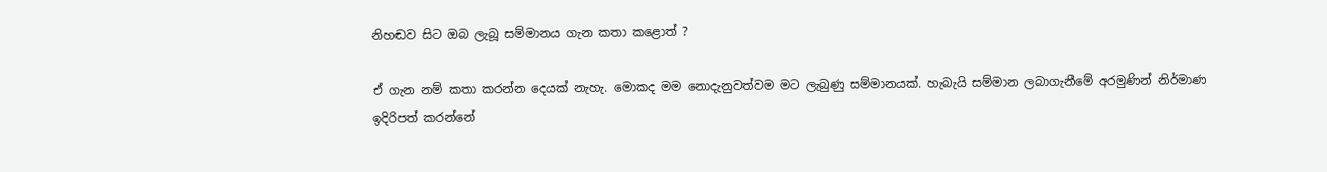නිහඬව සිට ඔබ ලැබූ සම්මානය ගැන කතා කළොත් ?

ඒ ගැන නම් කතා කරන්න දෙයක්‌ නැහැ. මොකද මම නොදැනුවත්වම මට ලැබුණු සම්මානයක්‌. හැබැයි සම්මාන ලබාගැනීමේ අරමුණින් නිර්මාණ ඉදිරිපත් කරන්නේ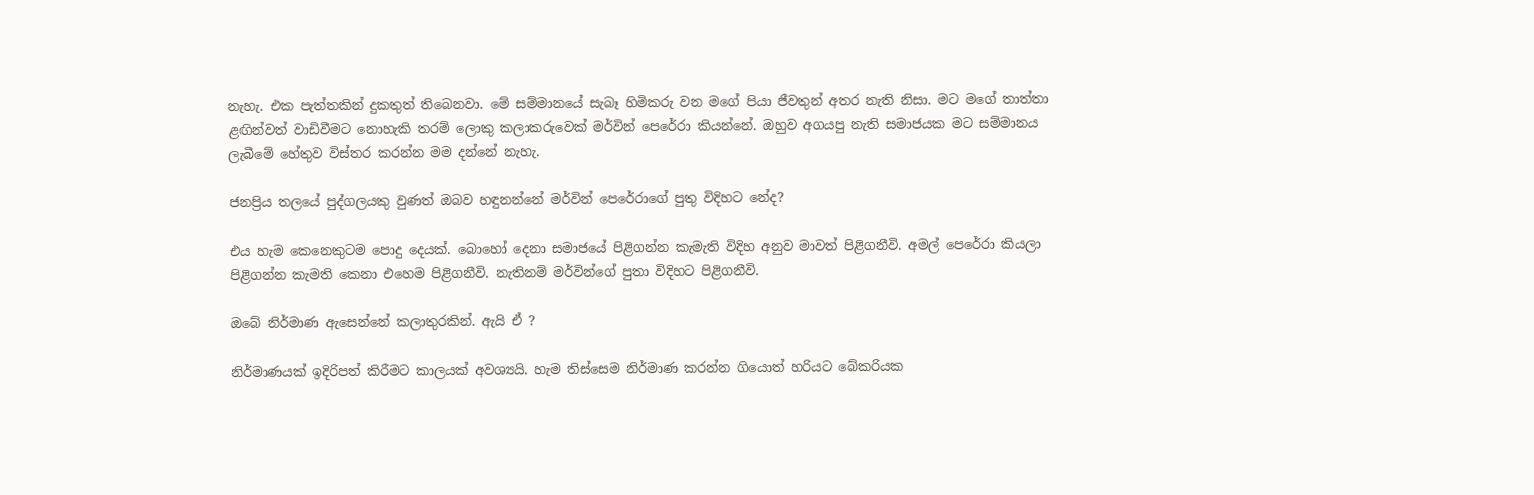නැහැ. එක පැත්තකින් දුකතුත් තිබෙනවා. මේ සම්මානයේ සැබෑ හිමිකරු වන මගේ පියා ජීවතුන් අතර නැති නිසා. මට මගේ තාත්තා ළඟින්වත් වාඩිවීමට නොහැකි තරම් ලොකු කලාකරුවෙක්‌ මර්වින් පෙරේරා කියන්නේ. ඔහුව අගයපු නැති සමාජයක මට සම්මානය ලැබීමේ හේතුව විස්‌තර කරන්න මම දන්නේ නැහැ.

ජනප්‍රිය තලයේ පුද්ගලයකු වුණත් ඔබව හඳුනන්නේ මර්වින් පෙරේරාගේ පුතු විදිහට නේද?

එය හැම කෙනෙකුටම පොදු දෙයක්‌. බොහෝ දෙනා සමාජයේ පිළිගන්න කැමැති විදිහ අනුව මාවත් පිළිගනීවි. අමල් පෙරේරා කියලා පිළිගන්න කැමති කෙනා එහෙම පිළිගනීවි. නැතිනම් මර්වින්ගේ පුතා විදිහට පිළිගනීවි.

ඔබේ නිර්මාණ ඇසෙන්නේ කලාතුරකින්. ඇයි ඒ ?

නිර්මාණයක්‌ ඉදිරිපත් කිරීමට කාලයක්‌ අවශ්‍යයි. හැම තිස්‌සෙම නිර්මාණ කරන්න ගියොත් හරියට බේකරියක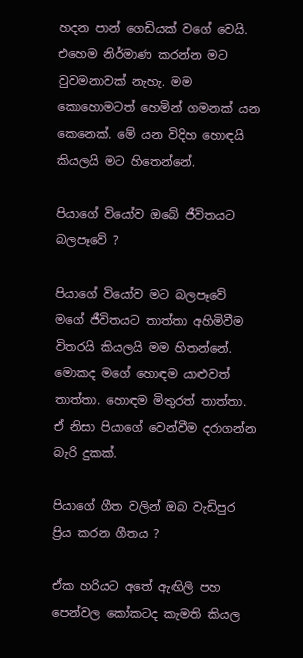හදන පාන් ගෙඩියක්‌ වගේ වෙයි. එහෙම නිර්මාණ කරන්න මට වුවමනාවක්‌ නැහැ. මම කොහොමටත් හෙමින් ගමනක්‌ යන කෙනෙක්‌. මේ යන විදිහ හොඳයි කියලයි මට හිතෙන්නේ.

පියාගේ වියෝව ඔබේ ජීවිතයට බලපෑවේ ?

පියාගේ වියෝව මට බලපෑවේ මගේ ජීවිතයට තාත්තා අහිමිවීම විතරයි කියලයි මම හිතන්නේ. මොකද මගේ හොඳම යාළුවත් තාත්තා. හොඳම මිතුරත් තාත්තා. ඒ නිසා පියාගේ වෙන්වීම දරාගන්න බැරි දුකක්‌.

පියාගේ ගීත වලින් ඔබ වැඩිපුර ප්‍රිය කරන ගීතය ?

ඒක හරියට අතේ ඇඟිලි පහ පෙන්වල කෝකටද කැමති කියල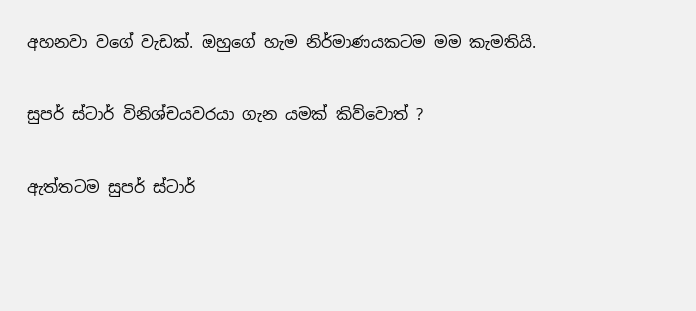අහනවා වගේ වැඩක්‌. ඔහුගේ හැම නිර්මාණයකටම මම කැමතියි.

සුපර් ස්‌ටාර් විනිශ්චයවරයා ගැන යමක්‌ කිව්වොත් ?

ඇත්තටම සුපර් ස්‌ටාර්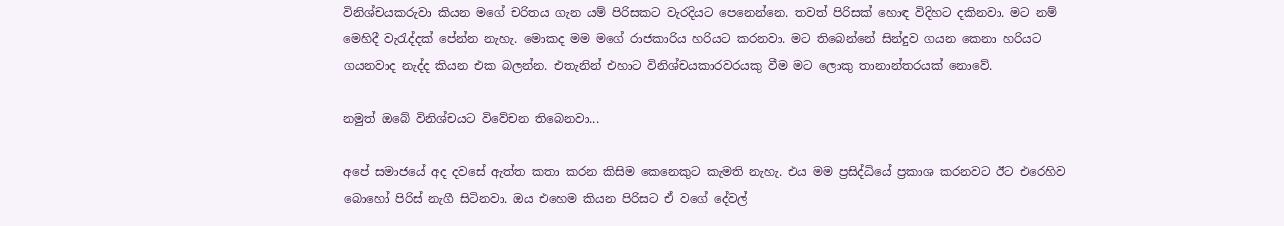විනිශ්චයකරුවා කියන මගේ චරිතය ගැන යම් පිරිසකට වැරදියට පෙනෙන්නෙ. තවත් පිරිසක්‌ හොඳ විදිහට දකිනවා. මට නම් මෙහිදී වැරැද්දක්‌ පේන්න නැහැ. මොකද මම මගේ රාජකාරිය හරියට කරනවා. මට තිබෙන්නේ සින්දුව ගයන කෙනා හරියට ගයනවාද නැද්ද කියන එක බලන්න. එතැනින් එහාට විනිශ්චයකාරවරයකු වීම මට ලොකු තානාන්තරයක්‌ නොවේ.

නමුත් ඔබේ විනිශ්චයට විවේචන තිබෙනවා...

අපේ සමාජයේ අද දවසේ ඇත්ත කතා කරන කිසිම කෙනෙකුට කැමති නැහැ. එය මම ප්‍රසිද්ධියේ ප්‍රකාශ කරනවට ඊට එරෙහිව බොහෝ පිරිස්‌ නැගී සිටිනවා. ඔය එහෙම කියන පිරිසට ඒ වගේ දේවල්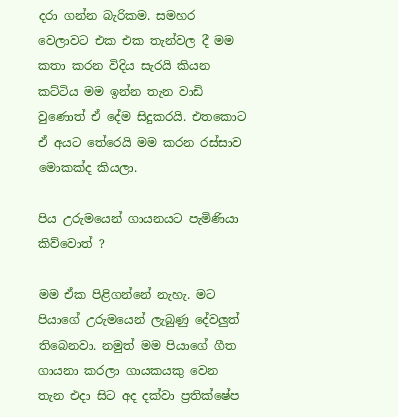දරා ගන්න බැරිකම. සමහර වෙලාවට එක එක තැන්වල දී මම කතා කරන විදිය සැරයි කියන කට්‌ටිය මම ඉන්න තැන වාඩි වුණොත් ඒ දේම සිදුකරයි. එතකොට ඒ අයට තේරෙයි මම කරන රස්‌සාව මොකක්‌ද කියලා.

පිය උරුමයෙන් ගායනයට පැමිණියා කිව්වොත් ?

මම ඒක පිළිගන්නේ නැහැ. මට පියාගේ උරුමයෙන් ලැබුණු දේවලුත් තිබෙනවා. නමුත් මම පියාගේ ගීත ගායනා කරලා ගායකයකු වෙන තැන එදා සිට අද දක්‌වා ප්‍රතික්‌ෂේප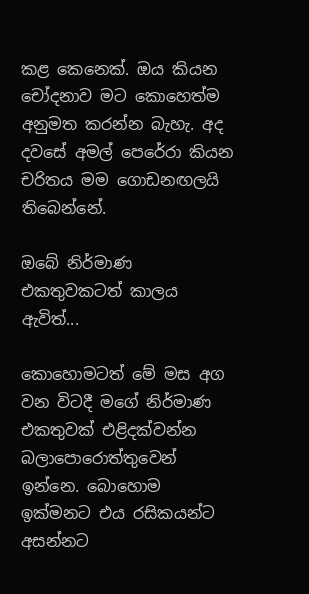කළ කෙනෙක්‌. ඔය කියන චෝදනාව මට කොහෙත්ම අනුමත කරන්න බැහැ. අද දවසේ අමල් පෙරේරා කියන චරිතය මම ගොඩනඟලයි තිබෙන්නේ.

ඔබේ නිර්මාණ එකතුවකටත් කාලය ඇවිත්...

කොහොමටත් මේ මස අග වන විටදී මගේ නිර්මාණ එකතුවක්‌ එළිදක්‌වන්න බලාපොරොත්තුවෙන් ඉන්නෙ. බොහොම ඉක්‌මනට එය රසිකයන්ට අසන්නට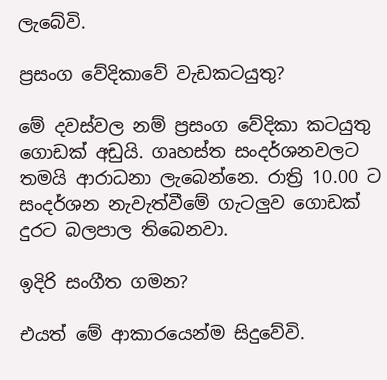ලැබේවි.

ප්‍රසංග වේදිකාවේ වැඩකටයුතු?

මේ දවස්‌වල නම් ප්‍රසංග වේදිකා කටයුතු ගොඩක්‌ අඩුයි. ගෘහස්‌ත සංදර්ශනවලට තමයි ආරාධනා ලැබෙන්නෙ. රාත්‍රි 10.00 ට සංදර්ශන නැවැත්වීමේ ගැටලුව ගොඩක්‌ දුරට බලපාල තිබෙනවා.

ඉදිරි සංගීත ගමන?

එයත් මේ ආකාරයෙන්ම සිදුවේවි.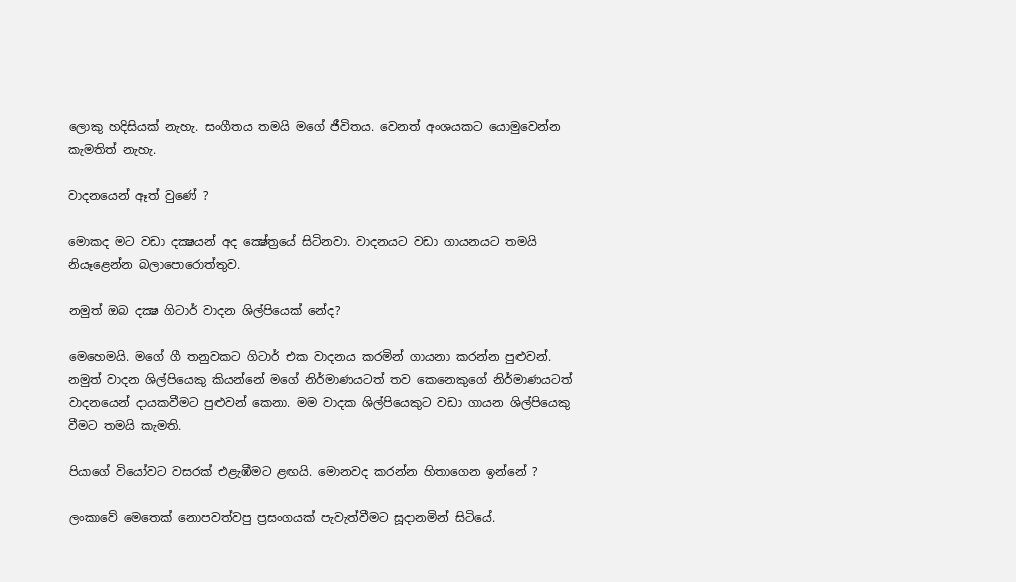ලොකු හදිසියක්‌ නැහැ. සංගීතය තමයි මගේ ජීවිතය. වෙනත් අංශයකට යොමුවෙන්න කැමතිත් නැහැ.

වාදනයෙන් ඈත් වුණේ ?

මොකද මට වඩා දක්‍ෂයන් අද ක්‍ෂේත්‍රයේ සිටිනවා. වාදනයට වඩා ගායනයට තමයි නියෑළෙන්න බලාපොරොත්තුව.

නමුත් ඔබ දක්‍ෂ ගිටාර් වාදන ශිල්පියෙක්‌ නේද?

මෙහෙමයි. මගේ ගී තනුවකට ගිටාර් එක වාදනය කරමින් ගායනා කරන්න පුළුවන්. නමුත් වාදන ශිල්පියෙකු කියන්නේ මගේ නිර්මාණයටත් තව කෙනෙකුගේ නිර්මාණයටත් වාදනයෙන් දායකවීමට පුළුවන් කෙනා. මම වාදක ශිල්පියෙකුට වඩා ගායන ශිල්පියෙකු වීමට තමයි කැමති.

පියාගේ වියෝවට වසරක්‌ එළැඹීමට ළඟයි. මොනවද කරන්න හිතාගෙන ඉන්නේ ?

ලංකාවේ මෙතෙක්‌ නොපවත්වපු ප්‍රසංගයක්‌ පැවැත්වීමට සූදානමින් සිටියේ.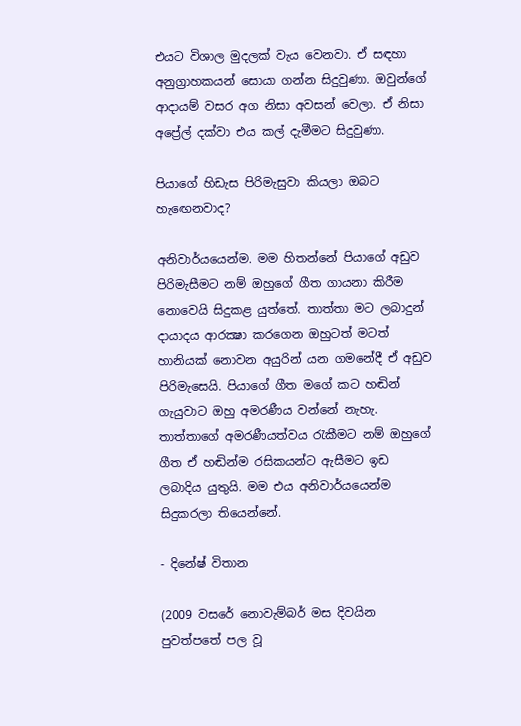එයට විශාල මුදලක්‌ වැය වෙනවා. ඒ සඳහා අනුග්‍රාහකයන් සොයා ගන්න සිදුවුණා. ඔවුන්ගේ ආදායම් වසර අග නිසා අවසන් වෙලා. ඒ නිසා අප්‍රේල් දක්‌වා එය කල් දැමීමට සිදුවුණා.

පියාගේ හිඩැස පිරිමැසුවා කියලා ඔබට හැඟෙනවාද?

අනිවාර්යයෙන්ම. මම හිතන්නේ පියාගේ අඩුව පිරිමැසීමට නම් ඔහුගේ ගීත ගායනා කිරීම නොවෙයි සිදුකළ යුත්තේ. තාත්තා මට ලබාදුන් දායාදය ආරක්‍ෂා කරගෙන ඔහුටත් මටත් හානියක්‌ නොවන අයුරින් යන ගමනේදී ඒ අඩුව පිරිමැසෙයි. පියාගේ ගීත මගේ කට හඬින් ගැයුවාට ඔහු අමරණීය වන්නේ නැහැ. තාත්තාගේ අමරණීයත්වය රැකීමට නම් ඔහුගේ ගීත ඒ හඬින්ම රසිකයන්ට ඇසීමට ඉඩ ලබාදිය යුතුයි. මම එය අනිවාර්යයෙන්ම සිදුකරලා තියෙන්නේ.

- දිනේෂ් විතාන

(2009 වසරේ නොවැම්බර් මස දිවයින පුවත්පතේ පල වූ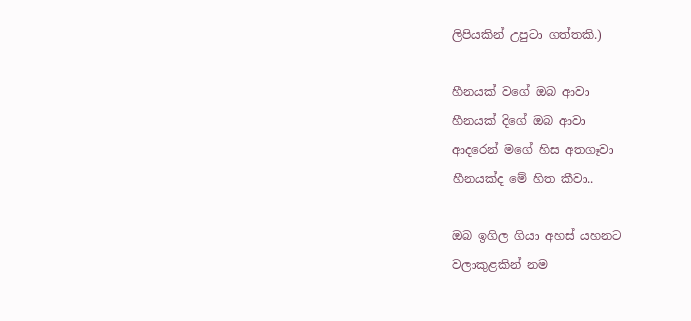ලිපියකින් උපුටා ගත්තකි.)

හීනයක් වගේ ඔබ ආවා
හීනයක් දිගේ ඔබ ආවා
ආදරෙන් මගේ හිස අතගෑවා
හීනයක්ද මේ හිත කීවා..

ඔබ ඉගිල ගියා අහස් යහනට
වලාකුළකින් නම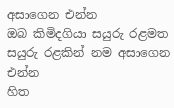අසාගෙන එන්න
ඔබ කිමිදගියා සයුරු රළමත
සයුරු රළකින් නම අසාගෙන එන්න
හිත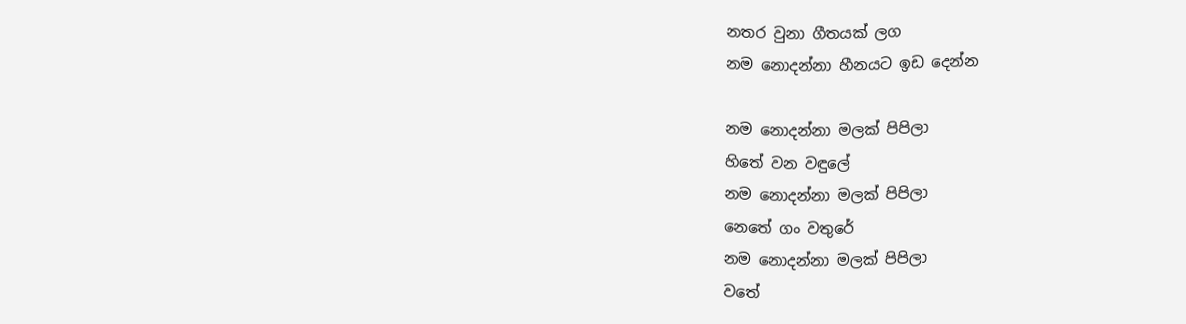නතර වුනා ගීතයක් ලග
නම නොදන්නා හීනයට ඉඩ දෙන්න

නම නොදන්නා මලක් පිපිලා
හිතේ වන වඳුලේ
නම නොදන්නා මලක් පිපිලා
නෙතේ ගං වතුරේ
නම නොදන්නා මලක් පිපිලා
වතේ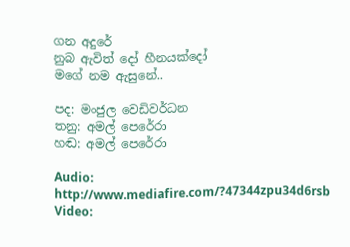ගන අදුරේ
නුබ ඇවිත් දෝ හීනයක්දෝ
මගේ නම ඇසුනේ..

පද: මංජුල වෙඩිවර්ධන
තනු: අමල් පෙරේරා
හඬ: අමල් පෙරේරා

Audio: http://www.mediafire.com/?47344zpu34d6rsb
Video: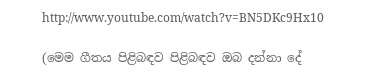http://www.youtube.com/watch?v=BN5DKc9Hx10

(මෙම ගීතය පිළිබඳව පිළිබඳව ඔබ දන්නා දේ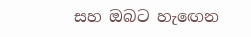සහ ඔබට හැඟෙන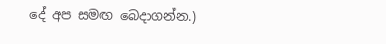දේ අප සමඟ බෙදාගන්න.)